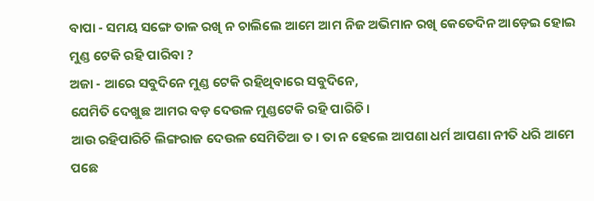ବାପା - ସମୟ ସଙ୍ଗେ ତାଳ ରଖି ନ ଚାଲିଲେ ଆମେ ଆମ ନିଜ ଅଭିମାନ ରଖି କେତେଦିନ ଆଡ଼େଇ ହୋଇ ମୁଣ୍ଡ ଟେକି ରହି ପାରିବା ?
ଅଜା - ଆରେ ସବୁଦିନେ ମୁଣ୍ଡ ଟେକି ରହିଥିବାରେ ସବୁଦିନେ,
ଯେମିତି ଦେଖୁଛ ଆମର ବଡ଼ ଦେଉଳ ମୁଣ୍ଡଟେକି ରହି ପାରିଚି।
ଆଉ ରହିପାରିଚି ଲିଙ୍ଗରାଜ ଦେଉଳ ସେମିତିଆ ତ। ତା ନ ହେଲେ ଆପଣା ଧର୍ମ ଆପଣା ନୀତି ଧରି ଆମେ ପଛେ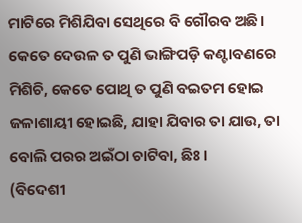ମାଟିରେ ମିଶିଯିବା ସେଥିରେ ବି ଗୌରବ ଅଛି। କେତେ ଦେଉଳ ତ ପୁଣି ଭାଙ୍ଗିପଡ଼ି କଣ୍ଟାବଣରେ ମିଶିଚି, କେତେ ପୋଥି ତ ପୁଣି ବଇତମ ହୋଇ ଜଳାଶାୟୀ ହୋଇଛି, ଯାହା ଯିବାର ତା ଯାଉ, ତା ବୋଲି ପରର ଅଇଁଠା ଚାଟିବା, ଛିଃ।
(ବିଦେଶୀ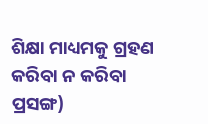ଶିକ୍ଷା ମାଧ୍ୟମକୁ ଗ୍ରହଣ କରିବା ନ କରିବା ପ୍ରସଙ୍ଗ)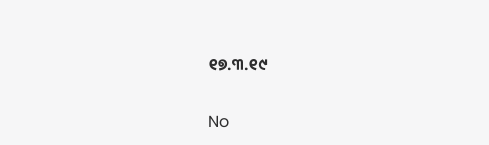୧୭.୩.୧୯

No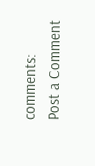comments:
Post a Comment